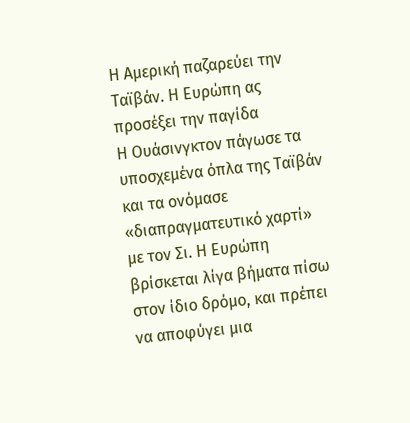Η Αμερική παζαρεύει την Ταϊβάν. Η Ευρώπη ας προσέξει την παγίδα
Η Ουάσινγκτον πάγωσε τα υποσχεμένα όπλα της Ταϊβάν και τα ονόμασε «διαπραγματευτικό χαρτί» με τον Σι. Η Ευρώπη βρίσκεται λίγα βήματα πίσω στον ίδιο δρόμο, και πρέπει να αποφύγει μια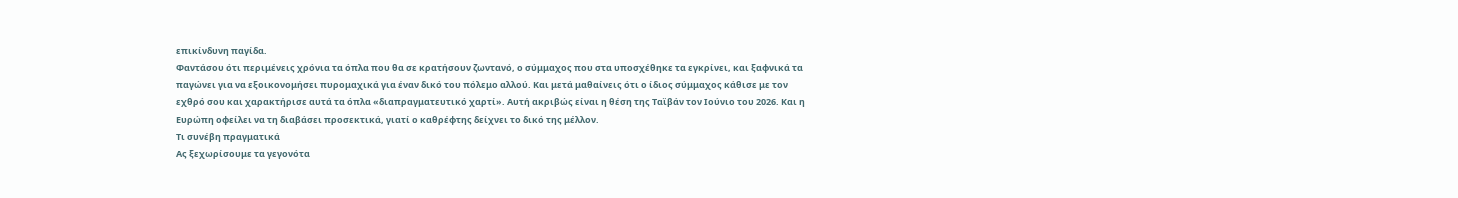επικίνδυνη παγίδα.
Φαντάσου ότι περιμένεις χρόνια τα όπλα που θα σε κρατήσουν ζωντανό, ο σύμμαχος που στα υποσχέθηκε τα εγκρίνει, και ξαφνικά τα παγώνει για να εξοικονομήσει πυρομαχικά για έναν δικό του πόλεμο αλλού. Και μετά μαθαίνεις ότι ο ίδιος σύμμαχος κάθισε με τον εχθρό σου και χαρακτήρισε αυτά τα όπλα «διαπραγματευτικό χαρτί». Αυτή ακριβώς είναι η θέση της Ταϊβάν τον Ιούνιο του 2026. Και η Ευρώπη οφείλει να τη διαβάσει προσεκτικά, γιατί ο καθρέφτης δείχνει το δικό της μέλλον.
Τι συνέβη πραγματικά
Ας ξεχωρίσουμε τα γεγονότα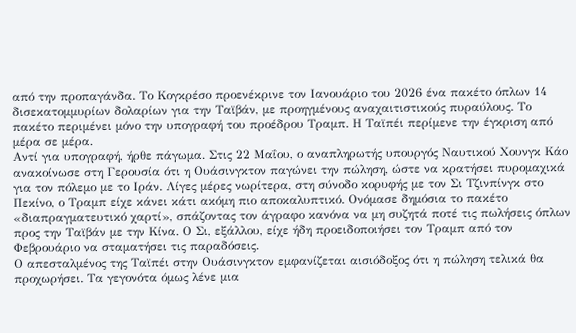από την προπαγάνδα. Το Κογκρέσο προενέκρινε τον Ιανουάριο του 2026 ένα πακέτο όπλων 14 δισεκατομμυρίων δολαρίων για την Ταϊβάν, με προηγμένους αναχαιτιστικούς πυραύλους. Το πακέτο περιμένει μόνο την υπογραφή του προέδρου Τραμπ. Η Ταϊπέι περίμενε την έγκριση από μέρα σε μέρα.
Αντί για υπογραφή, ήρθε πάγωμα. Στις 22 Μαΐου, ο αναπληρωτής υπουργός Ναυτικού Χουνγκ Κάο ανακοίνωσε στη Γερουσία ότι η Ουάσινγκτον παγώνει την πώληση, ώστε να κρατήσει πυρομαχικά για τον πόλεμο με το Ιράν. Λίγες μέρες νωρίτερα, στη σύνοδο κορυφής με τον Σι Τζινπίνγκ στο Πεκίνο, ο Τραμπ είχε κάνει κάτι ακόμη πιο αποκαλυπτικό. Ονόμασε δημόσια το πακέτο «διαπραγματευτικό χαρτί», σπάζοντας τον άγραφο κανόνα να μη συζητά ποτέ τις πωλήσεις όπλων προς την Ταϊβάν με την Κίνα. Ο Σι, εξάλλου, είχε ήδη προειδοποιήσει τον Τραμπ από τον Φεβρουάριο να σταματήσει τις παραδόσεις.
Ο απεσταλμένος της Ταϊπέι στην Ουάσινγκτον εμφανίζεται αισιόδοξος ότι η πώληση τελικά θα προχωρήσει. Τα γεγονότα όμως λένε μια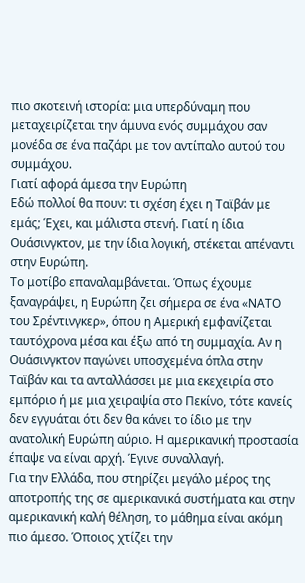πιο σκοτεινή ιστορία: μια υπερδύναμη που μεταχειρίζεται την άμυνα ενός συμμάχου σαν μονέδα σε ένα παζάρι με τον αντίπαλο αυτού του συμμάχου.
Γιατί αφορά άμεσα την Ευρώπη
Εδώ πολλοί θα πουν: τι σχέση έχει η Ταϊβάν με εμάς; Έχει, και μάλιστα στενή. Γιατί η ίδια Ουάσινγκτον, με την ίδια λογική, στέκεται απέναντι στην Ευρώπη.
Το μοτίβο επαναλαμβάνεται. Όπως έχουμε ξαναγράψει, η Ευρώπη ζει σήμερα σε ένα «ΝΑΤΟ του Σρέντινγκερ», όπου η Αμερική εμφανίζεται ταυτόχρονα μέσα και έξω από τη συμμαχία. Αν η Ουάσινγκτον παγώνει υποσχεμένα όπλα στην Ταϊβάν και τα ανταλλάσσει με μια εκεχειρία στο εμπόριο ή με μια χειραψία στο Πεκίνο, τότε κανείς δεν εγγυάται ότι δεν θα κάνει το ίδιο με την ανατολική Ευρώπη αύριο. Η αμερικανική προστασία έπαψε να είναι αρχή. Έγινε συναλλαγή.
Για την Ελλάδα, που στηρίζει μεγάλο μέρος της αποτροπής της σε αμερικανικά συστήματα και στην αμερικανική καλή θέληση, το μάθημα είναι ακόμη πιο άμεσο. Όποιος χτίζει την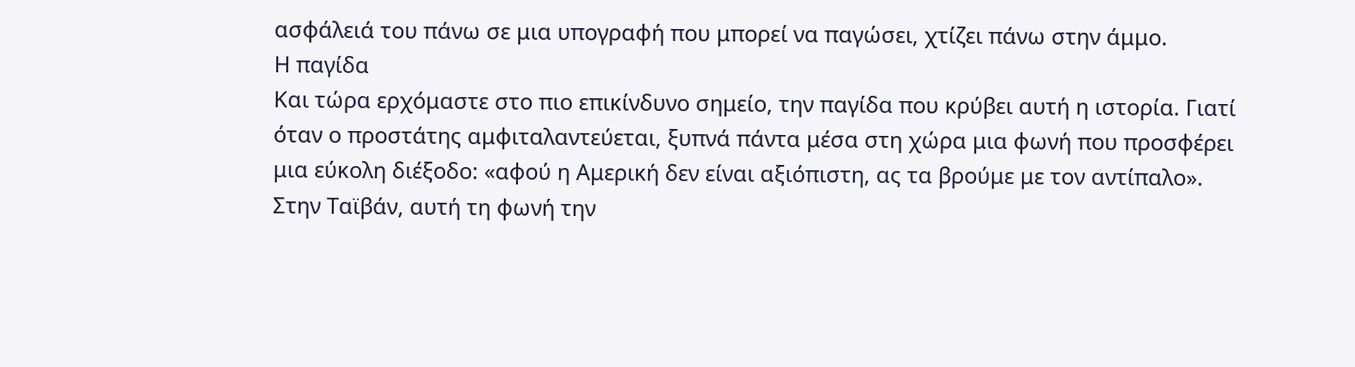ασφάλειά του πάνω σε μια υπογραφή που μπορεί να παγώσει, χτίζει πάνω στην άμμο.
Η παγίδα
Και τώρα ερχόμαστε στο πιο επικίνδυνο σημείο, την παγίδα που κρύβει αυτή η ιστορία. Γιατί όταν ο προστάτης αμφιταλαντεύεται, ξυπνά πάντα μέσα στη χώρα μια φωνή που προσφέρει μια εύκολη διέξοδο: «αφού η Αμερική δεν είναι αξιόπιστη, ας τα βρούμε με τον αντίπαλο».
Στην Ταϊβάν, αυτή τη φωνή την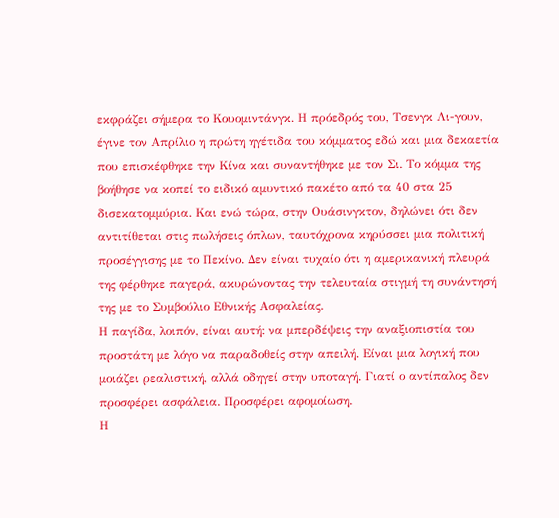εκφράζει σήμερα το Κουομιντάνγκ. Η πρόεδρός του, Τσενγκ Λι-γουν, έγινε τον Απρίλιο η πρώτη ηγέτιδα του κόμματος εδώ και μια δεκαετία που επισκέφθηκε την Κίνα και συναντήθηκε με τον Σι. Το κόμμα της βοήθησε να κοπεί το ειδικό αμυντικό πακέτο από τα 40 στα 25 δισεκατομμύρια. Και ενώ τώρα, στην Ουάσινγκτον, δηλώνει ότι δεν αντιτίθεται στις πωλήσεις όπλων, ταυτόχρονα κηρύσσει μια πολιτική προσέγγισης με το Πεκίνο. Δεν είναι τυχαίο ότι η αμερικανική πλευρά της φέρθηκε παγερά, ακυρώνοντας την τελευταία στιγμή τη συνάντησή της με το Συμβούλιο Εθνικής Ασφαλείας.
Η παγίδα, λοιπόν, είναι αυτή: να μπερδέψεις την αναξιοπιστία του προστάτη με λόγο να παραδοθείς στην απειλή. Είναι μια λογική που μοιάζει ρεαλιστική, αλλά οδηγεί στην υποταγή. Γιατί ο αντίπαλος δεν προσφέρει ασφάλεια. Προσφέρει αφομοίωση.
Η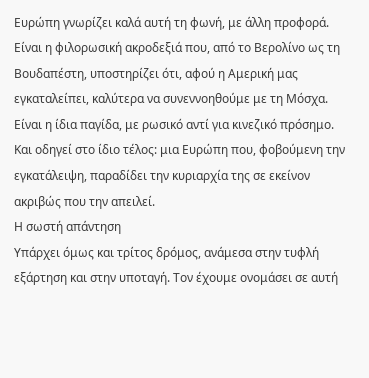Ευρώπη γνωρίζει καλά αυτή τη φωνή, με άλλη προφορά. Είναι η φιλορωσική ακροδεξιά που, από το Βερολίνο ως τη Βουδαπέστη, υποστηρίζει ότι, αφού η Αμερική μας εγκαταλείπει, καλύτερα να συνεννοηθούμε με τη Μόσχα. Είναι η ίδια παγίδα, με ρωσικό αντί για κινεζικό πρόσημο. Και οδηγεί στο ίδιο τέλος: μια Ευρώπη που, φοβούμενη την εγκατάλειψη, παραδίδει την κυριαρχία της σε εκείνον ακριβώς που την απειλεί.
Η σωστή απάντηση
Υπάρχει όμως και τρίτος δρόμος, ανάμεσα στην τυφλή εξάρτηση και στην υποταγή. Τον έχουμε ονομάσει σε αυτή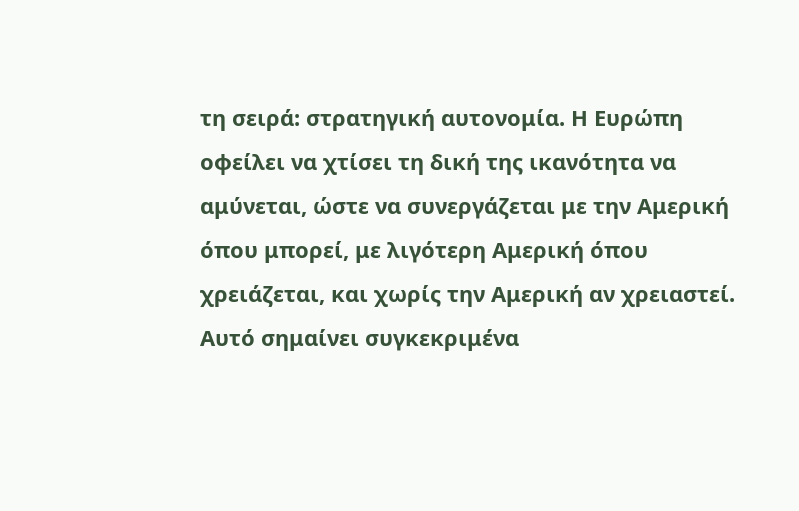τη σειρά: στρατηγική αυτονομία. Η Ευρώπη οφείλει να χτίσει τη δική της ικανότητα να αμύνεται, ώστε να συνεργάζεται με την Αμερική όπου μπορεί, με λιγότερη Αμερική όπου χρειάζεται, και χωρίς την Αμερική αν χρειαστεί.
Αυτό σημαίνει συγκεκριμένα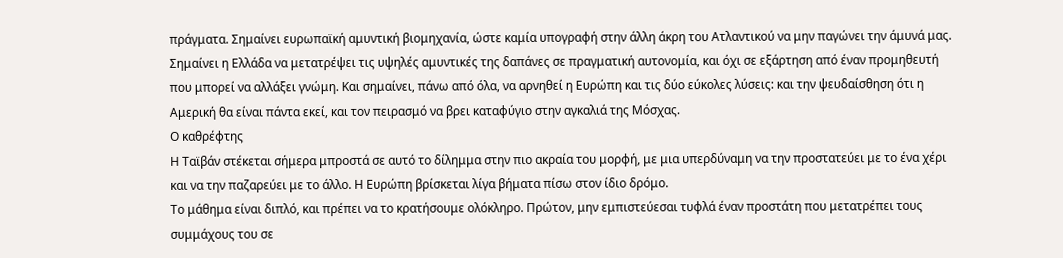πράγματα. Σημαίνει ευρωπαϊκή αμυντική βιομηχανία, ώστε καμία υπογραφή στην άλλη άκρη του Ατλαντικού να μην παγώνει την άμυνά μας. Σημαίνει η Ελλάδα να μετατρέψει τις υψηλές αμυντικές της δαπάνες σε πραγματική αυτονομία, και όχι σε εξάρτηση από έναν προμηθευτή που μπορεί να αλλάξει γνώμη. Και σημαίνει, πάνω από όλα, να αρνηθεί η Ευρώπη και τις δύο εύκολες λύσεις: και την ψευδαίσθηση ότι η Αμερική θα είναι πάντα εκεί, και τον πειρασμό να βρει καταφύγιο στην αγκαλιά της Μόσχας.
Ο καθρέφτης
Η Ταϊβάν στέκεται σήμερα μπροστά σε αυτό το δίλημμα στην πιο ακραία του μορφή, με μια υπερδύναμη να την προστατεύει με το ένα χέρι και να την παζαρεύει με το άλλο. Η Ευρώπη βρίσκεται λίγα βήματα πίσω στον ίδιο δρόμο.
Το μάθημα είναι διπλό, και πρέπει να το κρατήσουμε ολόκληρο. Πρώτον, μην εμπιστεύεσαι τυφλά έναν προστάτη που μετατρέπει τους συμμάχους του σε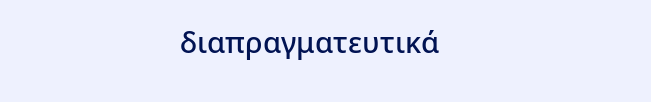διαπραγματευτικά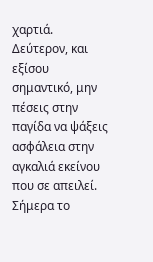χαρτιά. Δεύτερον, και εξίσου σημαντικό, μην πέσεις στην παγίδα να ψάξεις ασφάλεια στην αγκαλιά εκείνου που σε απειλεί. Σήμερα το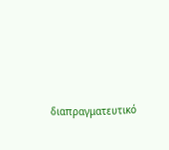διαπραγματευτικό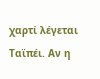χαρτί λέγεται Ταϊπέι. Αν η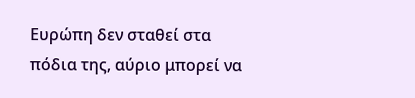Ευρώπη δεν σταθεί στα πόδια της, αύριο μπορεί να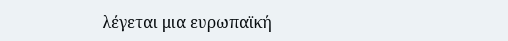λέγεται μια ευρωπαϊκή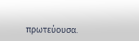πρωτεύουσα.